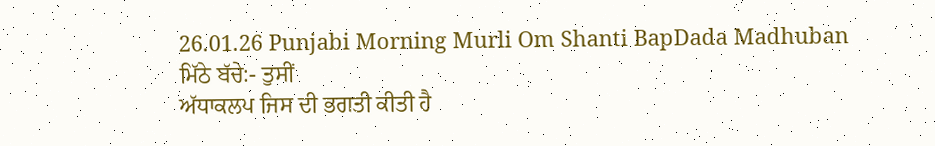26.01.26 Punjabi Morning Murli Om Shanti BapDada Madhuban
ਮਿੱਠੇ ਬੱਚੇ:- ਤੁਸੀਂ
ਅੱਧਾਕਲਪ ਜਿਸ ਦੀ ਭਗਤੀ ਕੀਤੀ ਹੈ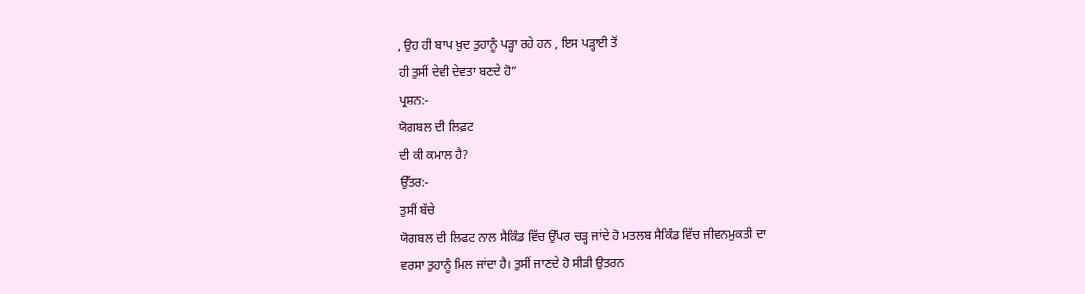, ਉਹ ਹੀ ਬਾਪ ਖ਼ੁਦ ਤੁਹਾਨੂੰ ਪੜ੍ਹਾ ਰਹੇ ਹਨ , ਇਸ ਪੜ੍ਹਾਈ ਤੋਂ
ਹੀ ਤੁਸੀਂ ਦੇਵੀ ਦੇਵਤਾ ਬਣਦੇ ਹੋ”
ਪ੍ਰਸ਼ਨ:-
ਯੋਗਬਲ ਦੀ ਲਿਫ਼ਟ
ਦੀ ਕੀ ਕਮਾਲ ਹੈ?
ਉੱਤਰ:-
ਤੁਸੀਂ ਬੱਚੇ
ਯੋਗਬਲ ਦੀ ਲਿਫਟ ਨਾਲ ਸੈਕਿੰਡ ਵਿੱਚ ਉੱਪਰ ਚੜ੍ਹ ਜਾਂਦੇ ਹੋ ਮਤਲਬ ਸੈਕਿੰਡ ਵਿੱਚ ਜੀਵਨਮੁਕਤੀ ਦਾ
ਵਰਸਾ ਤੁਹਾਨੂੰ ਮਿਲ ਜਾਂਦਾ ਹੈ। ਤੁਸੀਂ ਜਾਣਦੇ ਹੋ ਸੀੜੀ ਉਤਰਨ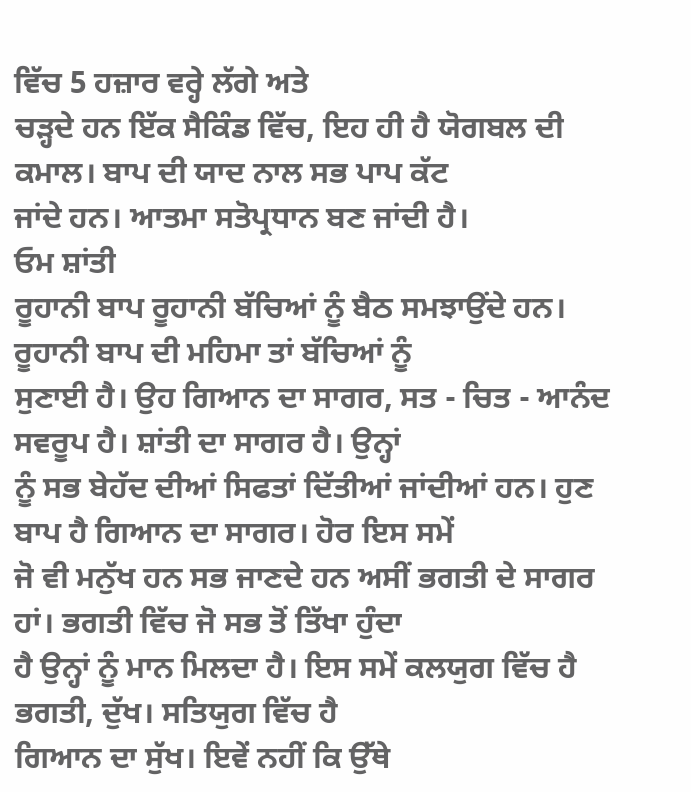ਵਿੱਚ 5 ਹਜ਼ਾਰ ਵਰ੍ਹੇ ਲੱਗੇ ਅਤੇ
ਚੜ੍ਹਦੇ ਹਨ ਇੱਕ ਸੈਕਿੰਡ ਵਿੱਚ, ਇਹ ਹੀ ਹੈ ਯੋਗਬਲ ਦੀ ਕਮਾਲ। ਬਾਪ ਦੀ ਯਾਦ ਨਾਲ ਸਭ ਪਾਪ ਕੱਟ
ਜਾਂਦੇ ਹਨ। ਆਤਮਾ ਸਤੋਪ੍ਰਧਾਨ ਬਣ ਜਾਂਦੀ ਹੈ।
ਓਮ ਸ਼ਾਂਤੀ
ਰੂਹਾਨੀ ਬਾਪ ਰੂਹਾਨੀ ਬੱਚਿਆਂ ਨੂੰ ਬੈਠ ਸਮਝਾਉਂਦੇ ਹਨ। ਰੂਹਾਨੀ ਬਾਪ ਦੀ ਮਹਿਮਾ ਤਾਂ ਬੱਚਿਆਂ ਨੂੰ
ਸੁਣਾਈ ਹੈ। ਉਹ ਗਿਆਨ ਦਾ ਸਾਗਰ, ਸਤ - ਚਿਤ - ਆਨੰਦ ਸਵਰੂਪ ਹੈ। ਸ਼ਾਂਤੀ ਦਾ ਸਾਗਰ ਹੈ। ਉਨ੍ਹਾਂ
ਨੂੰ ਸਭ ਬੇਹੱਦ ਦੀਆਂ ਸਿਫਤਾਂ ਦਿੱਤੀਆਂ ਜਾਂਦੀਆਂ ਹਨ। ਹੁਣ ਬਾਪ ਹੈ ਗਿਆਨ ਦਾ ਸਾਗਰ। ਹੋਰ ਇਸ ਸਮੇਂ
ਜੋ ਵੀ ਮਨੁੱਖ ਹਨ ਸਭ ਜਾਣਦੇ ਹਨ ਅਸੀਂ ਭਗਤੀ ਦੇ ਸਾਗਰ ਹਾਂ। ਭਗਤੀ ਵਿੱਚ ਜੋ ਸਭ ਤੋਂ ਤਿੱਖਾ ਹੁੰਦਾ
ਹੈ ਉਨ੍ਹਾਂ ਨੂੰ ਮਾਨ ਮਿਲਦਾ ਹੈ। ਇਸ ਸਮੇਂ ਕਲਯੁਗ ਵਿੱਚ ਹੈ ਭਗਤੀ, ਦੁੱਖ। ਸਤਿਯੁਗ ਵਿੱਚ ਹੈ
ਗਿਆਨ ਦਾ ਸੁੱਖ। ਇਵੇਂ ਨਹੀਂ ਕਿ ਉੱਥੇ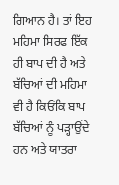ਗਿਆਨ ਹੈ। ਤਾਂ ਇਹ ਮਹਿਮਾ ਸਿਰਫ ਇੱਕ ਹੀ ਬਾਪ ਦੀ ਹੈ ਅਤੇ
ਬੱਚਿਆਂ ਦੀ ਮਹਿਮਾ ਵੀ ਹੈ ਕਿਓਂਕਿ ਬਾਪ ਬੱਚਿਆਂ ਨੂੰ ਪੜ੍ਹਾਉਂਦੇ ਹਨ ਅਤੇ ਯਾਤਰਾ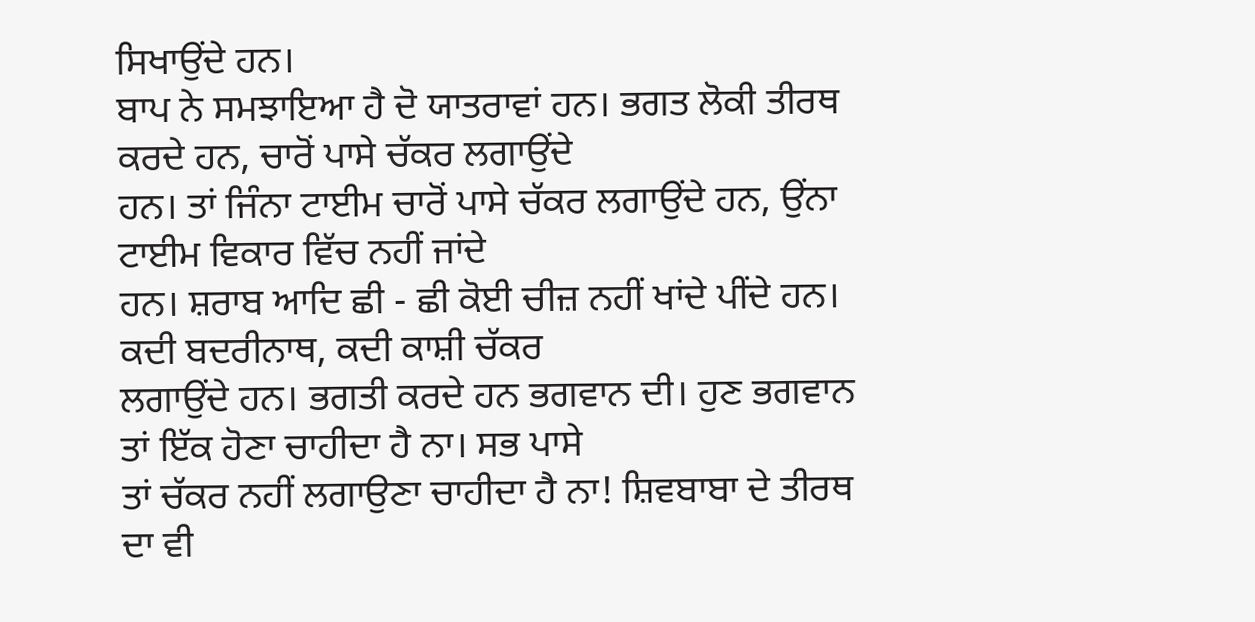ਸਿਖਾਉਂਦੇ ਹਨ।
ਬਾਪ ਨੇ ਸਮਝਾਇਆ ਹੈ ਦੋ ਯਾਤਰਾਵਾਂ ਹਨ। ਭਗਤ ਲੋਕੀ ਤੀਰਥ ਕਰਦੇ ਹਨ, ਚਾਰੋਂ ਪਾਸੇ ਚੱਕਰ ਲਗਾਉਂਦੇ
ਹਨ। ਤਾਂ ਜਿੰਨਾ ਟਾਈਮ ਚਾਰੋਂ ਪਾਸੇ ਚੱਕਰ ਲਗਾਉਂਦੇ ਹਨ, ਉਂਨਾ ਟਾਈਮ ਵਿਕਾਰ ਵਿੱਚ ਨਹੀਂ ਜਾਂਦੇ
ਹਨ। ਸ਼ਰਾਬ ਆਦਿ ਛੀ - ਛੀ ਕੋਈ ਚੀਜ਼ ਨਹੀਂ ਖਾਂਦੇ ਪੀਂਦੇ ਹਨ। ਕਦੀ ਬਦਰੀਨਾਥ, ਕਦੀ ਕਾਸ਼ੀ ਚੱਕਰ
ਲਗਾਉਂਦੇ ਹਨ। ਭਗਤੀ ਕਰਦੇ ਹਨ ਭਗਵਾਨ ਦੀ। ਹੁਣ ਭਗਵਾਨ ਤਾਂ ਇੱਕ ਹੋਣਾ ਚਾਹੀਦਾ ਹੈ ਨਾ। ਸਭ ਪਾਸੇ
ਤਾਂ ਚੱਕਰ ਨਹੀਂ ਲਗਾਉਣਾ ਚਾਹੀਦਾ ਹੈ ਨਾ! ਸ਼ਿਵਬਾਬਾ ਦੇ ਤੀਰਥ ਦਾ ਵੀ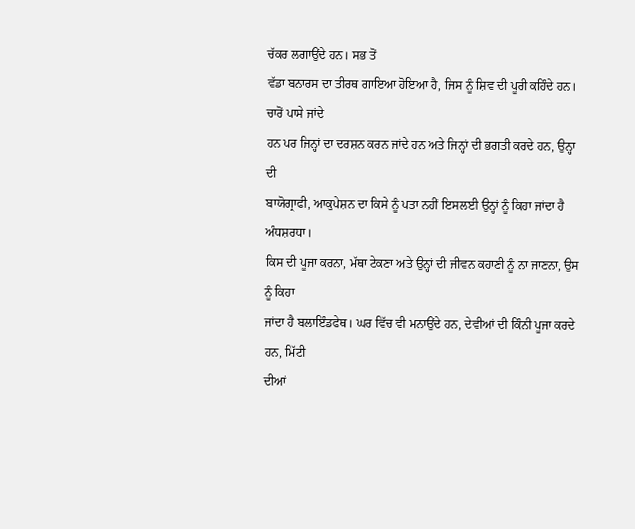ਚੱਕਰ ਲਗਾਉਂਦੇ ਹਨ। ਸਭ ਤੋਂ
ਵੱਡਾ ਬਨਾਰਸ ਦਾ ਤੀਰਥ ਗਾਇਆ ਹੋਇਆ ਹੈ, ਜਿਸ ਨੂੰ ਸ਼ਿਵ ਦੀ ਪੂਰੀ ਕਹਿੰਦੇ ਹਨ। ਚਾਰੋਂ ਪਾਸੇ ਜਾਂਦੇ
ਹਨ ਪਰ ਜਿਨ੍ਹਾਂ ਦਾ ਦਰਸ਼ਨ ਕਰਨ ਜਾਂਦੇ ਹਨ ਅਤੇ ਜਿਨ੍ਹਾਂ ਦੀ ਭਗਤੀ ਕਰਦੇ ਹਨ, ਉਨ੍ਹਾ ਦੀ
ਬਾਯੋਗ੍ਰਾਫੀ, ਆਕੁਪੇਸ਼ਨ ਦਾ ਕਿਸੇ ਨੂੰ ਪਤਾ ਨਹੀਂ ਇਸਲਈ ਉਨ੍ਹਾਂ ਨੂੰ ਕਿਹਾ ਜਾਂਦਾ ਹੈ ਅੰਧਸ਼ਰਧਾ।
ਕਿਸ ਦੀ ਪੂਜਾ ਕਰਨਾ, ਮੱਥਾ ਟੇਕਣਾ ਅਤੇ ਉਨ੍ਹਾਂ ਦੀ ਜੀਵਨ ਕਹਾਣੀ ਨੂੰ ਨਾ ਜਾਣਨਾ, ਉਸ ਨੂੰ ਕਿਹਾ
ਜਾਂਦਾ ਹੈ ਬਲਾਇੰਡਫੇਥ। ਘਰ ਵਿੱਚ ਵੀ ਮਨਾਉਂਦੇ ਹਨ, ਦੇਵੀਆਂ ਦੀ ਕਿੰਨੀ ਪੂਜਾ ਕਰਦੇ ਹਨ, ਮਿੱਟੀ
ਦੀਆਂ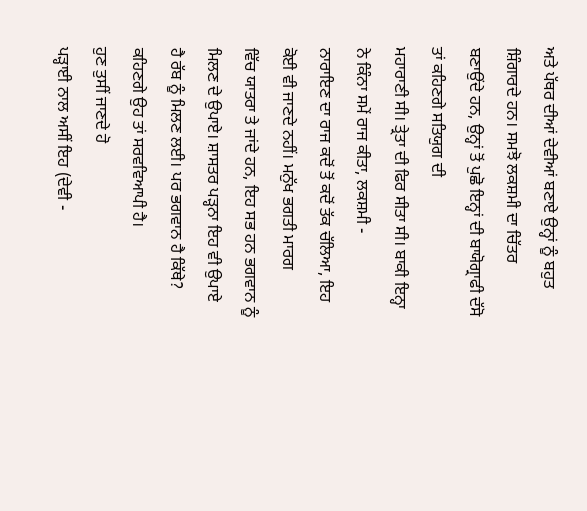ਅਤੇ ਪੱਥਰ ਦੀਆਂ ਦੇਵੀਆਂ ਬਣਾਏ ਉਨ੍ਹਾਂ ਨੂੰ ਬਹੁਤ ਸ਼ਿੰਗਾਰਦੇ ਹਨ। ਸਮਝੋ ਲਕਸ਼ਮੀ ਦਾ ਚਿੱਤਰ
ਬਣਾਉਂਦੇ ਹਨ, ਉਨ੍ਹਾਂ ਤੋਂ ਪੁਛੋ ਇਨ੍ਹਾਂ ਦੀ ਬਾਯੋਗ੍ਰਾਫੀ ਦੱਸੋ ਤਾਂ ਕਹਿਣਗੇ ਸਤਿਯੁਗ ਦੀ
ਮਹਾਰਾਣੀ ਸੀ। ਤ੍ਰੇਤਾ ਦੀ ਫਿਰ ਸੀਤਾ ਸੀ। ਬਾਕੀ ਇਨ੍ਹਾ ਨੇ ਕਿੰਨਾ ਸਮੇਂ ਰਾਜ ਕੀਤਾ, ਲਕਸ਼ਮੀ -
ਨਾਰਾਇਣ ਦਾ ਰਾਜ ਕਦੋਂ ਤੋਂ ਕਦੋਂ ਤੱਕ ਚੱਲਿਆ, ਇਹ ਕੋਈ ਵੀ ਜਾਣਦੇ ਨਹੀਂ। ਮਨੁੱਖ ਭਗਤੀ ਮਾਰਗ
ਵਿੱਚ ਯਾਤਰਾ ਤੇ ਜਾਂਦੇ ਹਨ, ਇਹ ਸਭ ਹਨ ਭਗਵਾਨ ਨੂੰ ਮਿਲਣ ਦੇ ਉਪਾਏ। ਸ਼ਾਸਤਰ ਪੜ੍ਹਨਾ ਇਹ ਵੀ ਉਪਾਏ
ਹੈ ਰੱਬ ਨੂੰ ਮਿਲਣ ਲਈ। ਪਰ ਭਗਵਾਨ ਹੈ ਕਿੱਥੇ? ਕਹਿਣਗੇ ਉਹ ਤਾਂ ਸਰਵਵਿਆਪੀ ਹੈ।
ਹੁਣ ਤੁਸੀਂ ਜਾਣਦੇ ਹੋ
ਪੜ੍ਹਾਈ ਨਾਲ ਅਸੀਂ ਇਹ (ਦੇਵੀ -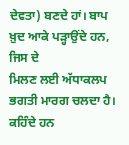ਦੇਵਤਾ) ਬਣਦੇ ਹਾਂ। ਬਾਪ ਖ਼ੁਦ ਆਕੇ ਪੜ੍ਹਾਉਂਦੇ ਹਨ, ਜਿਸ ਦੇ
ਮਿਲਣ ਲਈ ਅੱਧਾਕਲਪ ਭਗਤੀ ਮਾਰਗ ਚਲਦਾ ਹੈ। ਕਹਿੰਦੇ ਹਨ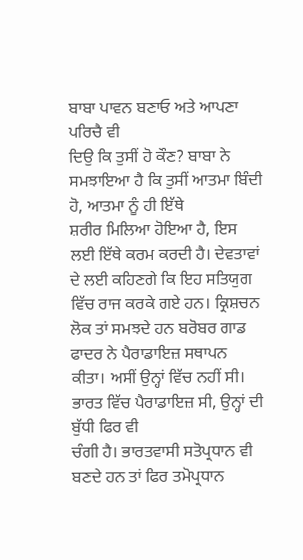ਬਾਬਾ ਪਾਵਨ ਬਣਾਓ ਅਤੇ ਆਪਣਾ ਪਰਿਚੈ ਵੀ
ਦਿਉ ਕਿ ਤੁਸੀਂ ਹੋ ਕੌਣ? ਬਾਬਾ ਨੇ ਸਮਝਾਇਆ ਹੈ ਕਿ ਤੁਸੀਂ ਆਤਮਾ ਬਿੰਦੀ ਹੋ, ਆਤਮਾ ਨੂੰ ਹੀ ਇੱਥੇ
ਸ਼ਰੀਰ ਮਿਲਿਆ ਹੋਇਆ ਹੈ, ਇਸ ਲਈ ਇੱਥੇ ਕਰਮ ਕਰਦੀ ਹੈ। ਦੇਵਤਾਵਾਂ ਦੇ ਲਈ ਕਹਿਣਗੇ ਕਿ ਇਹ ਸਤਿਯੁਗ
ਵਿੱਚ ਰਾਜ ਕਰਕੇ ਗਏ ਹਨ। ਕ੍ਰਿਸ਼ਚਨ ਲੋਕ ਤਾਂ ਸਮਝਦੇ ਹਨ ਬਰੋਬਰ ਗਾਡ ਫਾਦਰ ਨੇ ਪੈਰਾਡਾਇਜ਼ ਸਥਾਪਨ
ਕੀਤਾ। ਅਸੀਂ ਉਨ੍ਹਾਂ ਵਿੱਚ ਨਹੀਂ ਸੀ। ਭਾਰਤ ਵਿੱਚ ਪੈਰਾਡਾਇਜ਼ ਸੀ, ਉਨ੍ਹਾਂ ਦੀ ਬੁੱਧੀ ਫਿਰ ਵੀ
ਚੰਗੀ ਹੈ। ਭਾਰਤਵਾਸੀ ਸਤੋਪ੍ਰਧਾਨ ਵੀ ਬਣਦੇ ਹਨ ਤਾਂ ਫਿਰ ਤਮੋਪ੍ਰਧਾਨ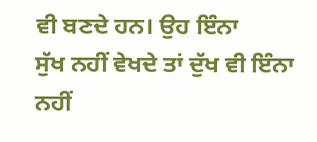ਵੀ ਬਣਦੇ ਹਨ। ਉਹ ਇੰਨਾ
ਸੁੱਖ ਨਹੀਂ ਵੇਖਦੇ ਤਾਂ ਦੁੱਖ ਵੀ ਇੰਨਾ ਨਹੀਂ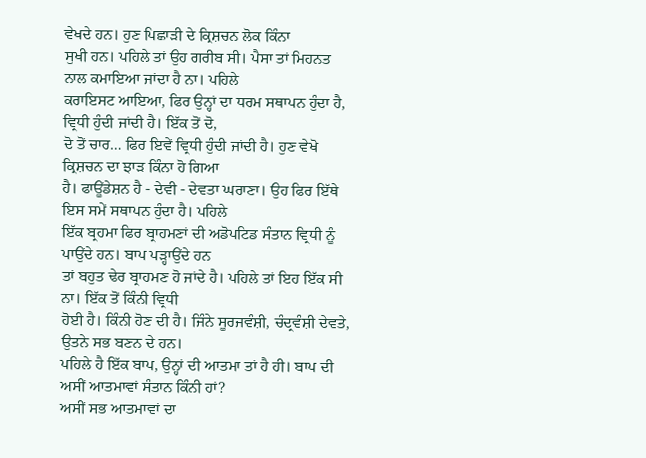ਵੇਖਦੇ ਹਨ। ਹੁਣ ਪਿਛਾੜੀ ਦੇ ਕ੍ਰਿਸ਼ਚਨ ਲੋਕ ਕਿੰਨਾ
ਸੁਖੀ ਹਨ। ਪਹਿਲੇ ਤਾਂ ਉਹ ਗਰੀਬ ਸੀ। ਪੈਸਾ ਤਾਂ ਮਿਹਨਤ ਨਾਲ ਕਮਾਇਆ ਜਾਂਦਾ ਹੈ ਨਾ। ਪਹਿਲੇ
ਕਰਾਇਸਟ ਆਇਆ, ਫਿਰ ਉਨ੍ਹਾਂ ਦਾ ਧਰਮ ਸਥਾਪਨ ਹੁੰਦਾ ਹੈ, ਵ੍ਰਿਧੀ ਹੁੰਦੀ ਜਾਂਦੀ ਹੈ। ਇੱਕ ਤੋਂ ਦੋ,
ਦੋ ਤੋਂ ਚਾਰ… ਫਿਰ ਇਵੇਂ ਵ੍ਰਿਧੀ ਹੁੰਦੀ ਜਾਂਦੀ ਹੈ। ਹੁਣ ਵੇਖੋ ਕ੍ਰਿਸ਼ਚਨ ਦਾ ਝਾੜ ਕਿੰਨਾ ਹੋ ਗਿਆ
ਹੈ। ਫਾਊਂਡੇਸ਼ਨ ਹੈ - ਦੇਵੀ - ਦੇਵਤਾ ਘਰਾਣਾ। ਉਹ ਫਿਰ ਇੱਥੇ ਇਸ ਸਮੇਂ ਸਥਾਪਨ ਹੁੰਦਾ ਹੈ। ਪਹਿਲੇ
ਇੱਕ ਬ੍ਰਹਮਾ ਫਿਰ ਬ੍ਰਾਹਮਣਾਂ ਦੀ ਅਡੋਪਟਿਡ ਸੰਤਾਨ ਵ੍ਰਿਧੀ ਨੂੰ ਪਾਉਂਦੇ ਹਨ। ਬਾਪ ਪੜ੍ਹਾਉਂਦੇ ਹਨ
ਤਾਂ ਬਹੁਤ ਢੇਰ ਬ੍ਰਾਹਮਣ ਹੋ ਜਾਂਦੇ ਹੈ। ਪਹਿਲੇ ਤਾਂ ਇਹ ਇੱਕ ਸੀ ਨਾ। ਇੱਕ ਤੋਂ ਕਿੰਨੀ ਵ੍ਰਿਧੀ
ਹੋਈ ਹੈ। ਕਿੰਨੀ ਹੋਣ ਦੀ ਹੈ। ਜਿੰਨੇ ਸੂਰਜਵੰਸ਼ੀ, ਚੰਦ੍ਰਵੰਸ਼ੀ ਦੇਵਤੇ, ਉਤਨੇ ਸਭ ਬਣਨ ਦੇ ਹਨ।
ਪਹਿਲੇ ਹੈ ਇੱਕ ਬਾਪ, ਉਨ੍ਹਾਂ ਦੀ ਆਤਮਾ ਤਾਂ ਹੈ ਹੀ। ਬਾਪ ਦੀ ਅਸੀਂ ਆਤਮਾਵਾਂ ਸੰਤਾਨ ਕਿੰਨੀ ਹਾਂ?
ਅਸੀਂ ਸਭ ਆਤਮਾਵਾਂ ਦਾ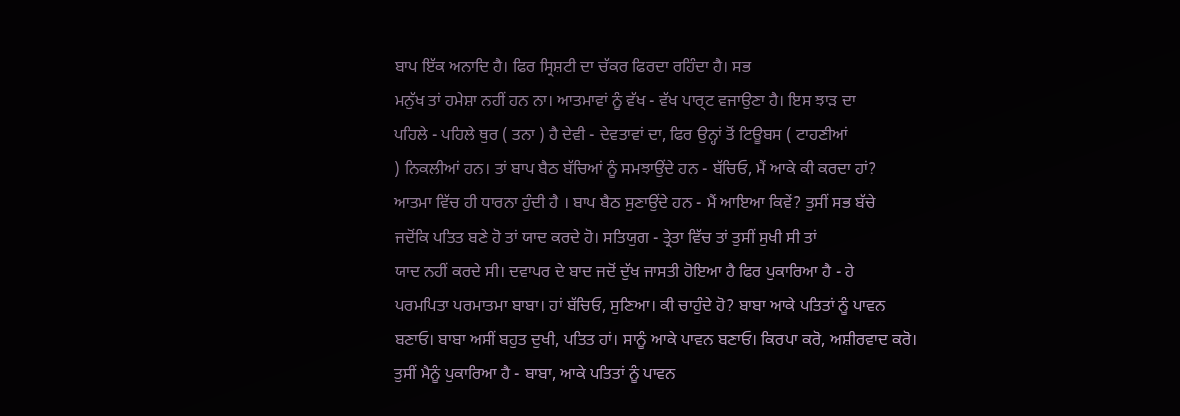ਬਾਪ ਇੱਕ ਅਨਾਦਿ ਹੈ। ਫਿਰ ਸ੍ਰਿਸ਼ਟੀ ਦਾ ਚੱਕਰ ਫਿਰਦਾ ਰਹਿੰਦਾ ਹੈ। ਸਭ
ਮਨੁੱਖ ਤਾਂ ਹਮੇਸ਼ਾ ਨਹੀਂ ਹਨ ਨਾ। ਆਤਮਾਵਾਂ ਨੂੰ ਵੱਖ - ਵੱਖ ਪਾਰ੍ਟ ਵਜਾਉਣਾ ਹੈ। ਇਸ ਝਾੜ ਦਾ
ਪਹਿਲੇ - ਪਹਿਲੇ ਥੁਰ ( ਤਨਾ ) ਹੈ ਦੇਵੀ - ਦੇਵਤਾਵਾਂ ਦਾ, ਫਿਰ ਉਨ੍ਹਾਂ ਤੋਂ ਟਿਊਬਸ ( ਟਾਹਣੀਆਂ
) ਨਿਕਲੀਆਂ ਹਨ। ਤਾਂ ਬਾਪ ਬੈਠ ਬੱਚਿਆਂ ਨੂੰ ਸਮਝਾਉਂਦੇ ਹਨ - ਬੱਚਿਓ, ਮੈਂ ਆਕੇ ਕੀ ਕਰਦਾ ਹਾਂ?
ਆਤਮਾ ਵਿੱਚ ਹੀ ਧਾਰਨਾ ਹੁੰਦੀ ਹੈ । ਬਾਪ ਬੈਠ ਸੁਣਾਉਂਦੇ ਹਨ - ਮੈਂ ਆਇਆ ਕਿਵੇਂ? ਤੁਸੀਂ ਸਭ ਬੱਚੇ
ਜਦੋਂਕਿ ਪਤਿਤ ਬਣੇ ਹੋ ਤਾਂ ਯਾਦ ਕਰਦੇ ਹੋ। ਸਤਿਯੁਗ - ਤ੍ਰੇਤਾ ਵਿੱਚ ਤਾਂ ਤੁਸੀਂ ਸੁਖੀ ਸੀ ਤਾਂ
ਯਾਦ ਨਹੀਂ ਕਰਦੇ ਸੀ। ਦਵਾਪਰ ਦੇ ਬਾਦ ਜਦੋਂ ਦੁੱਖ ਜਾਸਤੀ ਹੋਇਆ ਹੈ ਫਿਰ ਪੁਕਾਰਿਆ ਹੈ - ਹੇ
ਪਰਮਪਿਤਾ ਪਰਮਾਤਮਾ ਬਾਬਾ। ਹਾਂ ਬੱਚਿਓ, ਸੁਣਿਆ। ਕੀ ਚਾਹੁੰਦੇ ਹੋ? ਬਾਬਾ ਆਕੇ ਪਤਿਤਾਂ ਨੂੰ ਪਾਵਨ
ਬਣਾਓ। ਬਾਬਾ ਅਸੀਂ ਬਹੁਤ ਦੁਖੀ, ਪਤਿਤ ਹਾਂ। ਸਾਨੂੰ ਆਕੇ ਪਾਵਨ ਬਣਾਓ। ਕਿਰਪਾ ਕਰੋ, ਅਸ਼ੀਰਵਾਦ ਕਰੋ।
ਤੁਸੀਂ ਮੈਨੂੰ ਪੁਕਾਰਿਆ ਹੈ - ਬਾਬਾ, ਆਕੇ ਪਤਿਤਾਂ ਨੂੰ ਪਾਵਨ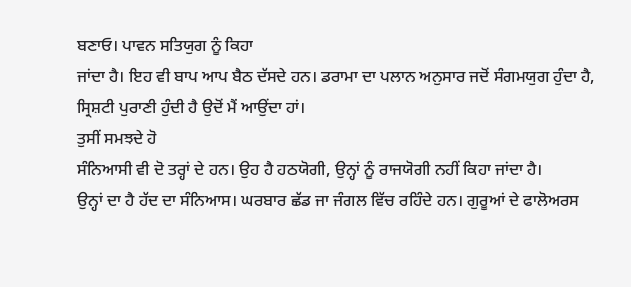ਬਣਾਓ। ਪਾਵਨ ਸਤਿਯੁਗ ਨੂੰ ਕਿਹਾ
ਜਾਂਦਾ ਹੈ। ਇਹ ਵੀ ਬਾਪ ਆਪ ਬੈਠ ਦੱਸਦੇ ਹਨ। ਡਰਾਮਾ ਦਾ ਪਲਾਨ ਅਨੁਸਾਰ ਜਦੋਂ ਸੰਗਮਯੁਗ ਹੁੰਦਾ ਹੈ,
ਸ੍ਰਿਸ਼ਟੀ ਪੁਰਾਣੀ ਹੁੰਦੀ ਹੈ ਉਦੋਂ ਮੈਂ ਆਉਂਦਾ ਹਾਂ।
ਤੁਸੀਂ ਸਮਝਦੇ ਹੋ
ਸੰਨਿਆਸੀ ਵੀ ਦੋ ਤਰ੍ਹਾਂ ਦੇ ਹਨ। ਉਹ ਹੈ ਹਠਯੋਗੀ, ਉਨ੍ਹਾਂ ਨੂੰ ਰਾਜਯੋਗੀ ਨਹੀਂ ਕਿਹਾ ਜਾਂਦਾ ਹੈ।
ਉਨ੍ਹਾਂ ਦਾ ਹੈ ਹੱਦ ਦਾ ਸੰਨਿਆਸ। ਘਰਬਾਰ ਛੱਡ ਜਾ ਜੰਗਲ ਵਿੱਚ ਰਹਿੰਦੇ ਹਨ। ਗੁਰੂਆਂ ਦੇ ਫਾਲੋਅਰਸ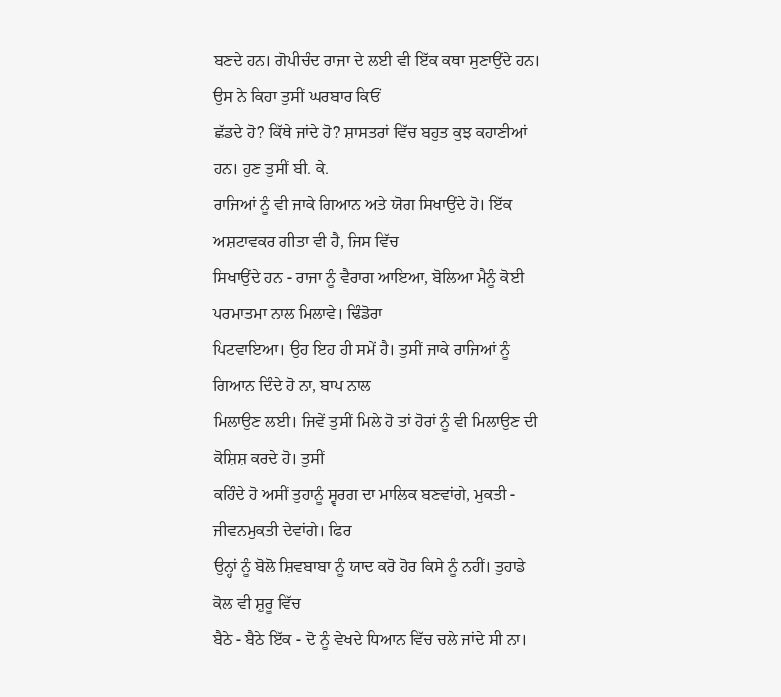ਬਣਦੇ ਹਨ। ਗੋਪੀਚੰਦ ਰਾਜਾ ਦੇ ਲਈ ਵੀ ਇੱਕ ਕਥਾ ਸੁਣਾਉਂਦੇ ਹਨ। ਉਸ ਨੇ ਕਿਹਾ ਤੁਸੀਂ ਘਰਬਾਰ ਕਿਓਂ
ਛੱਡਦੇ ਹੋ? ਕਿੱਥੇ ਜਾਂਦੇ ਹੋ? ਸ਼ਾਸਤਰਾਂ ਵਿੱਚ ਬਹੁਤ ਕੁਝ ਕਹਾਣੀਆਂ ਹਨ। ਹੁਣ ਤੁਸੀਂ ਬੀ. ਕੇ.
ਰਾਜਿਆਂ ਨੂੰ ਵੀ ਜਾਕੇ ਗਿਆਨ ਅਤੇ ਯੋਗ ਸਿਖਾਉਂਦੇ ਹੋ। ਇੱਕ ਅਸ਼ਟਾਵਕਰ ਗੀਤਾ ਵੀ ਹੈ, ਜਿਸ ਵਿੱਚ
ਸਿਖਾਉਂਦੇ ਹਨ - ਰਾਜਾ ਨੂੰ ਵੈਰਾਗ ਆਇਆ, ਬੋਲਿਆ ਮੈਨੂੰ ਕੋਈ ਪਰਮਾਤਮਾ ਨਾਲ ਮਿਲਾਵੇ। ਢਿੰਡੋਰਾ
ਪਿਟਵਾਇਆ। ਉਹ ਇਹ ਹੀ ਸਮੇਂ ਹੈ। ਤੁਸੀਂ ਜਾਕੇ ਰਾਜਿਆਂ ਨੂੰ ਗਿਆਨ ਦਿੰਦੇ ਹੋ ਨਾ, ਬਾਪ ਨਾਲ
ਮਿਲਾਉਣ ਲਈ। ਜਿਵੇਂ ਤੁਸੀਂ ਮਿਲੇ ਹੋ ਤਾਂ ਹੋਰਾਂ ਨੂੰ ਵੀ ਮਿਲਾਉਣ ਦੀ ਕੋਸ਼ਿਸ਼ ਕਰਦੇ ਹੋ। ਤੁਸੀਂ
ਕਹਿੰਦੇ ਹੋ ਅਸੀਂ ਤੁਹਾਨੂੰ ਸ੍ਵਰਗ ਦਾ ਮਾਲਿਕ ਬਣਵਾਂਗੇ, ਮੁਕਤੀ - ਜੀਵਨਮੁਕਤੀ ਦੇਵਾਂਗੇ। ਫਿਰ
ਉਨ੍ਹਾਂ ਨੂੰ ਬੋਲੋ ਸ਼ਿਵਬਾਬਾ ਨੂੰ ਯਾਦ ਕਰੋ ਹੋਰ ਕਿਸੇ ਨੂੰ ਨਹੀਂ। ਤੁਹਾਡੇ ਕੋਲ ਵੀ ਸ਼ੁਰੂ ਵਿੱਚ
ਬੈਠੇ - ਬੈਠੇ ਇੱਕ - ਦੋ ਨੂੰ ਵੇਖਦੇ ਧਿਆਨ ਵਿੱਚ ਚਲੇ ਜਾਂਦੇ ਸੀ ਨਾ।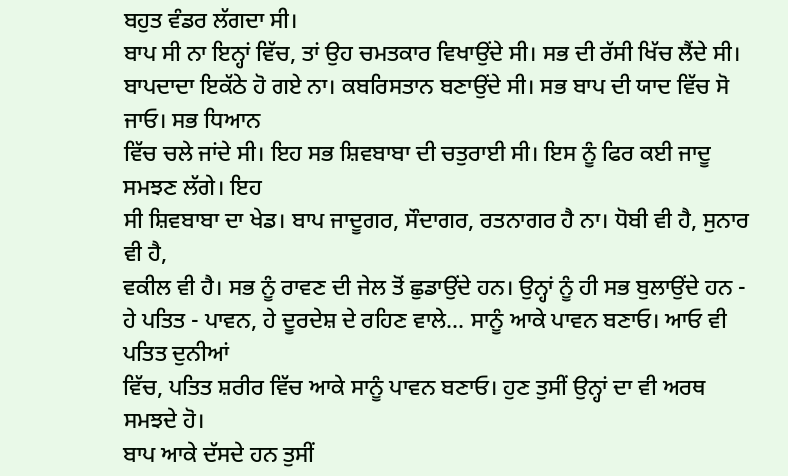ਬਹੁਤ ਵੰਡਰ ਲੱਗਦਾ ਸੀ।
ਬਾਪ ਸੀ ਨਾ ਇਨ੍ਹਾਂ ਵਿੱਚ, ਤਾਂ ਉਹ ਚਮਤਕਾਰ ਵਿਖਾਉਂਦੇ ਸੀ। ਸਭ ਦੀ ਰੱਸੀ ਖਿੱਚ ਲੈਂਦੇ ਸੀ।
ਬਾਪਦਾਦਾ ਇਕੱਠੇ ਹੋ ਗਏ ਨਾ। ਕਬਰਿਸਤਾਨ ਬਣਾਉਂਦੇ ਸੀ। ਸਭ ਬਾਪ ਦੀ ਯਾਦ ਵਿੱਚ ਸੋ ਜਾਓ। ਸਭ ਧਿਆਨ
ਵਿੱਚ ਚਲੇ ਜਾਂਦੇ ਸੀ। ਇਹ ਸਭ ਸ਼ਿਵਬਾਬਾ ਦੀ ਚਤੁਰਾਈ ਸੀ। ਇਸ ਨੂੰ ਫਿਰ ਕਈ ਜਾਦੂ ਸਮਝਣ ਲੱਗੇ। ਇਹ
ਸੀ ਸ਼ਿਵਬਾਬਾ ਦਾ ਖੇਡ। ਬਾਪ ਜਾਦੂਗਰ, ਸੌਦਾਗਰ, ਰਤਨਾਗਰ ਹੈ ਨਾ। ਧੋਬੀ ਵੀ ਹੈ, ਸੁਨਾਰ ਵੀ ਹੈ,
ਵਕੀਲ ਵੀ ਹੈ। ਸਭ ਨੂੰ ਰਾਵਣ ਦੀ ਜੇਲ ਤੋਂ ਛੁਡਾਉਂਦੇ ਹਨ। ਉਨ੍ਹਾਂ ਨੂੰ ਹੀ ਸਭ ਬੁਲਾਉਂਦੇ ਹਨ -
ਹੇ ਪਤਿਤ - ਪਾਵਨ, ਹੇ ਦੂਰਦੇਸ਼ ਦੇ ਰਹਿਣ ਵਾਲੇ… ਸਾਨੂੰ ਆਕੇ ਪਾਵਨ ਬਣਾਓ। ਆਓ ਵੀ ਪਤਿਤ ਦੁਨੀਆਂ
ਵਿੱਚ, ਪਤਿਤ ਸ਼ਰੀਰ ਵਿੱਚ ਆਕੇ ਸਾਨੂੰ ਪਾਵਨ ਬਣਾਓ। ਹੁਣ ਤੁਸੀਂ ਉਨ੍ਹਾਂ ਦਾ ਵੀ ਅਰਥ ਸਮਝਦੇ ਹੋ।
ਬਾਪ ਆਕੇ ਦੱਸਦੇ ਹਨ ਤੁਸੀਂ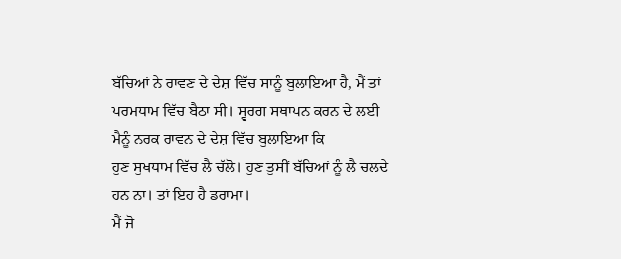ਬੱਚਿਆਂ ਨੇ ਰਾਵਣ ਦੇ ਦੇਸ਼ ਵਿੱਚ ਸਾਨੂੰ ਬੁਲਾਇਆ ਹੈ, ਮੈਂ ਤਾਂ
ਪਰਮਧਾਮ ਵਿੱਚ ਬੈਠਾ ਸੀ। ਸ੍ਵਰਗ ਸਥਾਪਨ ਕਰਨ ਦੇ ਲਈ ਮੈਨੂੰ ਨਰਕ ਰਾਵਨ ਦੇ ਦੇਸ਼ ਵਿੱਚ ਬੁਲਾਇਆ ਕਿ
ਹੁਣ ਸੁਖਧਾਮ ਵਿੱਚ ਲੈ ਚੱਲੋ। ਹੁਣ ਤੁਸੀਂ ਬੱਚਿਆਂ ਨੂੰ ਲੈ ਚਲਦੇ ਹਨ ਨਾ। ਤਾਂ ਇਹ ਹੈ ਡਰਾਮਾ।
ਮੈਂ ਜੋ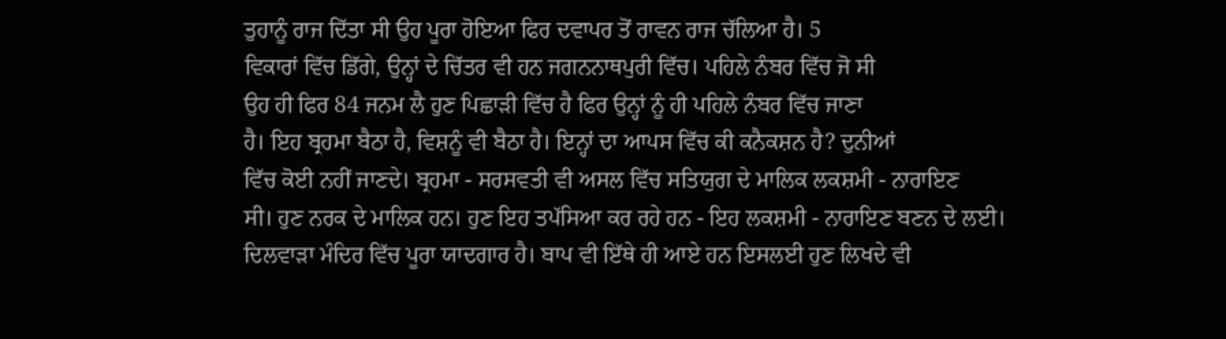ਤੁਹਾਨੂੰ ਰਾਜ ਦਿੱਤਾ ਸੀ ਉਹ ਪੂਰਾ ਹੋਇਆ ਫਿਰ ਦਵਾਪਰ ਤੋਂ ਰਾਵਨ ਰਾਜ ਚੱਲਿਆ ਹੈ। 5
ਵਿਕਾਰਾਂ ਵਿੱਚ ਡਿੱਗੇ, ਉਨ੍ਹਾਂ ਦੇ ਚਿੱਤਰ ਵੀ ਹਨ ਜਗਨਨਾਥਪੁਰੀ ਵਿੱਚ। ਪਹਿਲੇ ਨੰਬਰ ਵਿੱਚ ਜੋ ਸੀ
ਉਹ ਹੀ ਫਿਰ 84 ਜਨਮ ਲੈ ਹੁਣ ਪਿਛਾੜੀ ਵਿੱਚ ਹੈ ਫਿਰ ਉਨ੍ਹਾਂ ਨੂੰ ਹੀ ਪਹਿਲੇ ਨੰਬਰ ਵਿੱਚ ਜਾਣਾ
ਹੈ। ਇਹ ਬ੍ਰਹਮਾ ਬੈਠਾ ਹੈ, ਵਿਸ਼ਨੂੰ ਵੀ ਬੈਠਾ ਹੈ। ਇਨ੍ਹਾਂ ਦਾ ਆਪਸ ਵਿੱਚ ਕੀ ਕਨੈਕਸ਼ਨ ਹੈ? ਦੁਨੀਆਂ
ਵਿੱਚ ਕੋਈ ਨਹੀਂ ਜਾਣਦੇ। ਬ੍ਰਹਮਾ - ਸਰਸਵਤੀ ਵੀ ਅਸਲ ਵਿੱਚ ਸਤਿਯੁਗ ਦੇ ਮਾਲਿਕ ਲਕਸ਼ਮੀ - ਨਾਰਾਇਣ
ਸੀ। ਹੁਣ ਨਰਕ ਦੇ ਮਾਲਿਕ ਹਨ। ਹੁਣ ਇਹ ਤਪੱਸਿਆ ਕਰ ਰਹੇ ਹਨ - ਇਹ ਲਕਸ਼ਮੀ - ਨਾਰਾਇਣ ਬਣਨ ਦੇ ਲਈ।
ਦਿਲਵਾੜਾ ਮੰਦਿਰ ਵਿੱਚ ਪੂਰਾ ਯਾਦਗਾਰ ਹੈ। ਬਾਪ ਵੀ ਇੱਥੇ ਹੀ ਆਏ ਹਨ ਇਸਲਈ ਹੁਣ ਲਿਖਦੇ ਵੀ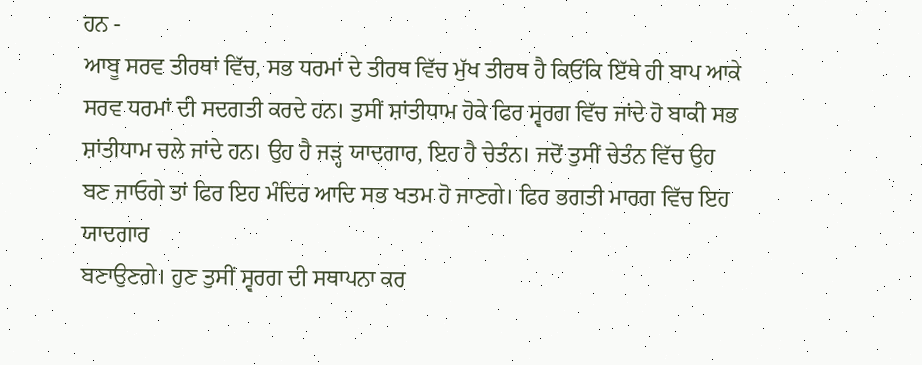ਹਨ -
ਆਬੂ ਸਰਵ ਤੀਰਥਾਂ ਵਿੱਚ, ਸਭ ਧਰਮਾਂ ਦੇ ਤੀਰਥ ਵਿੱਚ ਮੁੱਖ ਤੀਰਥ ਹੈ ਕਿਓਂਕਿ ਇੱਥੇ ਹੀ ਬਾਪ ਆਕੇ
ਸਰਵ ਧਰਮਾਂ ਦੀ ਸਦਗਤੀ ਕਰਦੇ ਹਨ। ਤੁਸੀਂ ਸ਼ਾਂਤੀਧਾਮ ਹੋਕੇ ਫਿਰ ਸ੍ਵਰਗ ਵਿੱਚ ਜਾਂਦੇ ਹੋ ਬਾਕੀ ਸਭ
ਸ਼ਾਂਤੀਧਾਮ ਚਲੇ ਜਾਂਦੇ ਹਨ। ਉਹ ਹੈ ਜੜ੍ਹ ਯਾਦਗਾਰ, ਇਹ ਹੈ ਚੇਤੰਨ। ਜਦੋਂ ਤੁਸੀਂ ਚੇਤੰਨ ਵਿੱਚ ਉਹ
ਬਣ ਜਾਓਗੇ ਤਾਂ ਫਿਰ ਇਹ ਮੰਦਿਰ ਆਦਿ ਸਭ ਖਤਮ ਹੋ ਜਾਣਗੇ। ਫਿਰ ਭਗਤੀ ਮਾਰਗ ਵਿੱਚ ਇਹ ਯਾਦਗਾਰ
ਬਣਾਉਣਗੇ। ਹੁਣ ਤੁਸੀਂ ਸ੍ਵਰਗ ਦੀ ਸਥਾਪਨਾ ਕਰ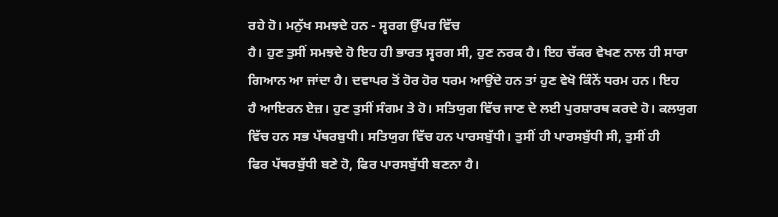ਰਹੇ ਹੋ। ਮਨੁੱਖ ਸਮਝਦੇ ਹਨ - ਸ੍ਵਰਗ ਉੱਪਰ ਵਿੱਚ
ਹੈ। ਹੁਣ ਤੁਸੀਂ ਸਮਝਦੇ ਹੋ ਇਹ ਹੀ ਭਾਰਤ ਸ੍ਵਰਗ ਸੀ, ਹੁਣ ਨਰਕ ਹੈ। ਇਹ ਚੱਕਰ ਵੇਖਣ ਨਾਲ ਹੀ ਸਾਰਾ
ਗਿਆਨ ਆ ਜਾਂਦਾ ਹੈ। ਦਵਾਪਰ ਤੋਂ ਹੋਰ ਹੋਰ ਧਰਮ ਆਉਂਦੇ ਹਨ ਤਾਂ ਹੁਣ ਵੇਖੋ ਕਿੰਨੇਂ ਧਰਮ ਹਨ। ਇਹ
ਹੈ ਆਇਰਨ ਏਜ਼। ਹੁਣ ਤੁਸੀਂ ਸੰਗਮ ਤੇ ਹੋ। ਸਤਿਯੁਗ ਵਿੱਚ ਜਾਣ ਦੇ ਲਈ ਪੁਰਸ਼ਾਰਥ ਕਰਦੇ ਹੋ। ਕਲਯੁਗ
ਵਿੱਚ ਹਨ ਸਭ ਪੱਥਰਬੁਧੀ। ਸਤਿਯੁਗ ਵਿੱਚ ਹਨ ਪਾਰਸਬੁੱਧੀ। ਤੁਸੀਂ ਹੀ ਪਾਰਸਬੁੱਧੀ ਸੀ, ਤੁਸੀਂ ਹੀ
ਫਿਰ ਪੱਥਰਬੁੱਧੀ ਬਣੇ ਹੋ, ਫਿਰ ਪਾਰਸਬੁੱਧੀ ਬਣਨਾ ਹੈ।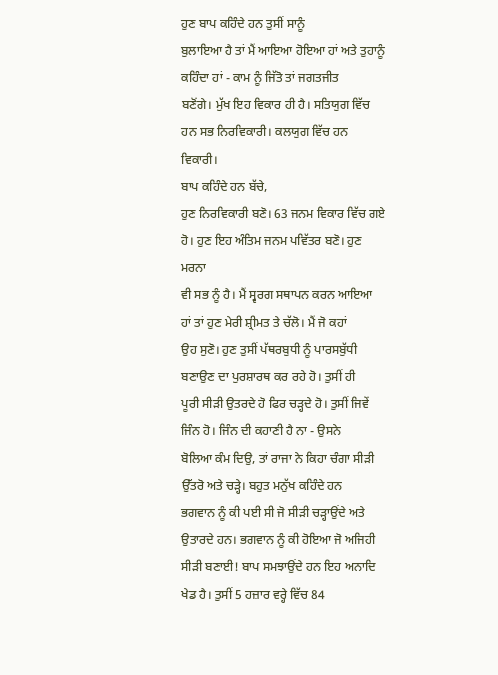ਹੁਣ ਬਾਪ ਕਹਿੰਦੇ ਹਨ ਤੁਸੀਂ ਸਾਨੂੰ
ਬੁਲਾਇਆ ਹੈ ਤਾਂ ਮੈਂ ਆਇਆ ਹੋਇਆ ਹਾਂ ਅਤੇ ਤੁਹਾਨੂੰ ਕਹਿੰਦਾ ਹਾਂ - ਕਾਮ ਨੂੰ ਜਿੱਤੋ ਤਾਂ ਜਗਤਜੀਤ
ਬਣੋਂਗੇ। ਮੁੱਖ ਇਹ ਵਿਕਾਰ ਹੀ ਹੈ। ਸਤਿਯੁਗ ਵਿੱਚ ਹਨ ਸਭ ਨਿਰਵਿਕਾਰੀ। ਕਲਯੁਗ ਵਿੱਚ ਹਨ ਵਿਕਾਰੀ।
ਬਾਪ ਕਹਿੰਦੇ ਹਨ ਬੱਚੇ,
ਹੁਣ ਨਿਰਵਿਕਾਰੀ ਬਣੋ। 63 ਜਨਮ ਵਿਕਾਰ ਵਿੱਚ ਗਏ ਹੋ। ਹੁਣ ਇਹ ਅੰਤਿਮ ਜਨਮ ਪਵਿੱਤਰ ਬਣੋ। ਹੁਣ ਮਰਨਾ
ਵੀ ਸਭ ਨੂੰ ਹੈ। ਮੈਂ ਸ੍ਵਰਗ ਸਥਾਪਨ ਕਰਨ ਆਇਆ ਹਾਂ ਤਾਂ ਹੁਣ ਮੇਰੀ ਸ਼੍ਰੀਮਤ ਤੇ ਚੱਲੋ। ਮੈਂ ਜੋ ਕਹਾਂ
ਉਹ ਸੁਣੋ। ਹੁਣ ਤੁਸੀਂ ਪੱਥਰਬੁਧੀ ਨੂੰ ਪਾਰਸਬੁੱਧੀ ਬਣਾਉਣ ਦਾ ਪੁਰਸ਼ਾਰਥ ਕਰ ਰਹੇ ਹੋ। ਤੁਸੀਂ ਹੀ
ਪੂਰੀ ਸੀੜੀ ਉਤਰਦੇ ਹੋ ਫਿਰ ਚੜ੍ਹਦੇ ਹੋ। ਤੁਸੀਂ ਜਿਵੇਂ ਜਿੰਨ ਹੋ। ਜਿੰਨ ਦੀ ਕਹਾਣੀ ਹੈ ਨਾ - ਉਸਨੇ
ਬੋਲਿਆ ਕੰਮ ਦਿਉ, ਤਾਂ ਰਾਜਾ ਨੇ ਕਿਹਾ ਚੰਗਾ ਸੀੜੀ ਉੱਤਰੋ ਅਤੇ ਚੜ੍ਹੇ। ਬਹੁਤ ਮਨੁੱਖ ਕਹਿੰਦੇ ਹਨ
ਭਗਵਾਨ ਨੂੰ ਕੀ ਪਈ ਸੀ ਜੋ ਸੀੜੀ ਚੜ੍ਹਾਉਂਦੇ ਅਤੇ ਉਤਾਰਦੇ ਹਨ। ਭਗਵਾਨ ਨੂੰ ਕੀ ਹੋਇਆ ਜੋ ਅਜਿਹੀ
ਸੀੜੀ ਬਣਾਈ! ਬਾਪ ਸਮਝਾਉਂਦੇ ਹਨ ਇਹ ਅਨਾਦਿ ਖੇਡ ਹੈ। ਤੁਸੀਂ 5 ਹਜ਼ਾਰ ਵਰ੍ਹੇ ਵਿੱਚ 84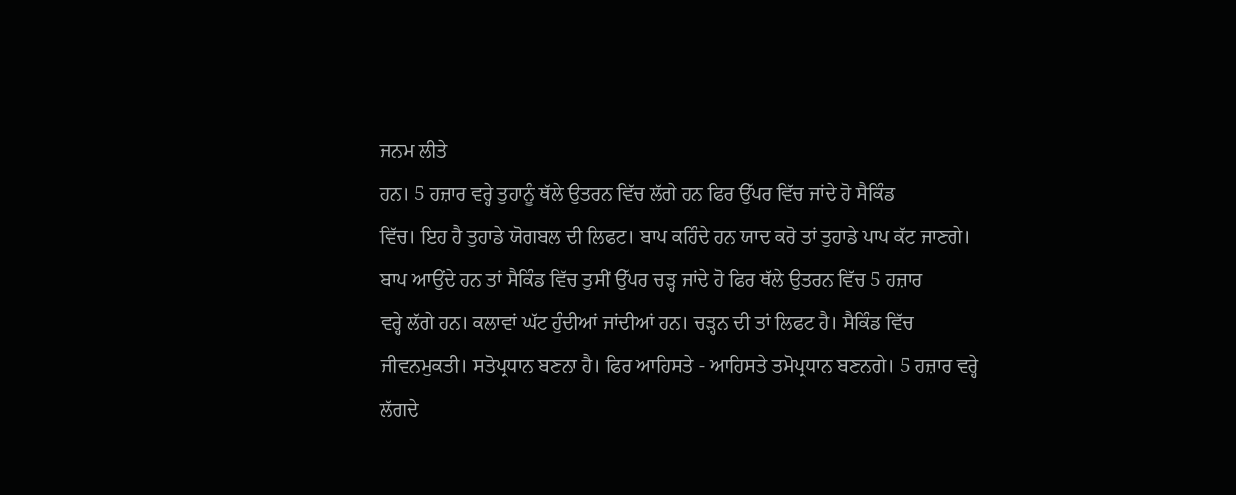ਜਨਮ ਲੀਤੇ
ਹਨ। 5 ਹਜ਼ਾਰ ਵਰ੍ਹੇ ਤੁਹਾਨੂੰ ਥੱਲੇ ਉਤਰਨ ਵਿੱਚ ਲੱਗੇ ਹਨ ਫਿਰ ਉੱਪਰ ਵਿੱਚ ਜਾਂਦੇ ਹੋ ਸੈਕਿੰਡ
ਵਿੱਚ। ਇਹ ਹੈ ਤੁਹਾਡੇ ਯੋਗਬਲ ਦੀ ਲਿਫਟ। ਬਾਪ ਕਹਿੰਦੇ ਹਨ ਯਾਦ ਕਰੋ ਤਾਂ ਤੁਹਾਡੇ ਪਾਪ ਕੱਟ ਜਾਣਗੇ।
ਬਾਪ ਆਉਂਦੇ ਹਨ ਤਾਂ ਸੈਕਿੰਡ ਵਿੱਚ ਤੁਸੀਂ ਉੱਪਰ ਚੜ੍ਹ ਜਾਂਦੇ ਹੋ ਫਿਰ ਥੱਲੇ ਉਤਰਨ ਵਿੱਚ 5 ਹਜ਼ਾਰ
ਵਰ੍ਹੇ ਲੱਗੇ ਹਨ। ਕਲਾਵਾਂ ਘੱਟ ਹੁੰਦੀਆਂ ਜਾਂਦੀਆਂ ਹਨ। ਚੜ੍ਹਨ ਦੀ ਤਾਂ ਲਿਫਟ ਹੈ। ਸੈਕਿੰਡ ਵਿੱਚ
ਜੀਵਨਮੁਕਤੀ। ਸਤੋਪ੍ਰਧਾਨ ਬਣਨਾ ਹੈ। ਫਿਰ ਆਹਿਸਤੇ - ਆਹਿਸਤੇ ਤਮੋਪ੍ਰਧਾਨ ਬਣਨਗੇ। 5 ਹਜ਼ਾਰ ਵਰ੍ਹੇ
ਲੱਗਦੇ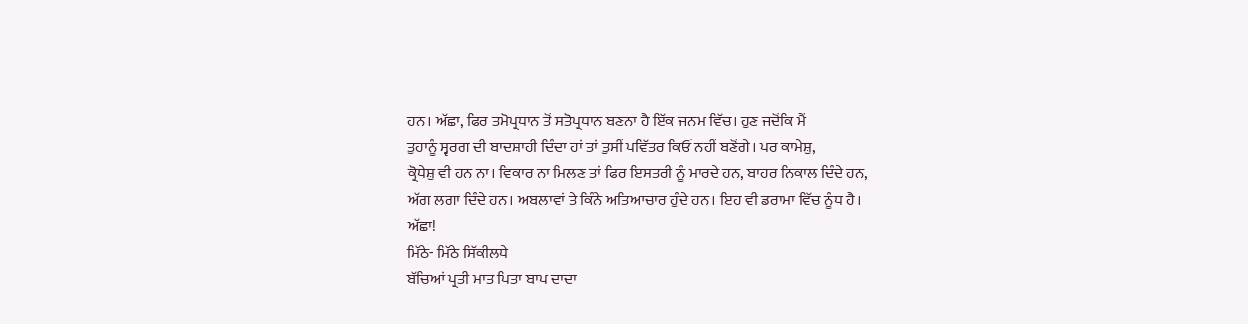ਹਨ। ਅੱਛਾ, ਫਿਰ ਤਮੋਪ੍ਰਧਾਨ ਤੋਂ ਸਤੋਪ੍ਰਧਾਨ ਬਣਨਾ ਹੈ ਇੱਕ ਜਨਮ ਵਿੱਚ। ਹੁਣ ਜਦੋਂਕਿ ਮੈਂ
ਤੁਹਾਨੂੰ ਸ੍ਵਰਗ ਦੀ ਬਾਦਸ਼ਾਹੀ ਦਿੰਦਾ ਹਾਂ ਤਾਂ ਤੁਸੀਂ ਪਵਿੱਤਰ ਕਿਓਂ ਨਹੀਂ ਬਣੋਂਗੇ। ਪਰ ਕਾਮੇਸ਼ੁ,
ਕ੍ਰੋਧੇਸ਼ੁ ਵੀ ਹਨ ਨਾ। ਵਿਕਾਰ ਨਾ ਮਿਲਣ ਤਾਂ ਫਿਰ ਇਸਤਰੀ ਨੂੰ ਮਾਰਦੇ ਹਨ, ਬਾਹਰ ਨਿਕਾਲ ਦਿੰਦੇ ਹਨ,
ਅੱਗ ਲਗਾ ਦਿੰਦੇ ਹਨ। ਅਬਲਾਵਾਂ ਤੇ ਕਿੰਨੇ ਅਤਿਆਚਾਰ ਹੁੰਦੇ ਹਨ। ਇਹ ਵੀ ਡਰਾਮਾ ਵਿੱਚ ਨੂੰਧ ਹੈ।
ਅੱਛਾ!
ਮਿੱਠੇ- ਮਿੱਠੇ ਸਿੱਕੀਲਧੇ
ਬੱਚਿਆਂ ਪ੍ਰਤੀ ਮਾਤ ਪਿਤਾ ਬਾਪ ਦਾਦਾ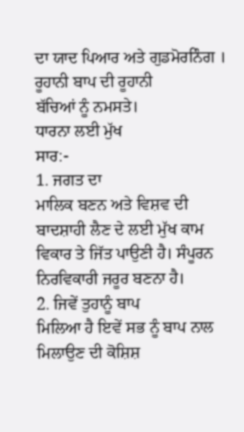ਦਾ ਯਾਦ ਪਿਆਰ ਅਤੇ ਗੁਡਮੋਰਨਿੰਗ । ਰੂਹਾਨੀ ਬਾਪ ਦੀ ਰੂਹਾਨੀ
ਬੱਚਿਆਂ ਨੂੰ ਨਮਸਤੇ।
ਧਾਰਨਾ ਲਈ ਮੁੱਖ
ਸਾਰ:-
1. ਜਗਤ ਦਾ
ਮਾਲਿਕ ਬਣਨ ਅਤੇ ਵਿਸ਼ਵ ਦੀ ਬਾਦਸ਼ਾਹੀ ਲੈਣ ਦੇ ਲਈ ਮੁੱਖ ਕਾਮ ਵਿਕਾਰ ਤੇ ਜਿੱਤ ਪਾਉਣੀ ਹੈ। ਸੰਪੂਰਨ
ਨਿਰਵਿਕਾਰੀ ਜਰੂਰ ਬਣਨਾ ਹੈ।
2. ਜਿਵੇਂ ਤੁਹਾਨੂੰ ਬਾਪ
ਮਿਲਿਆ ਹੈ ਇਵੇਂ ਸਭ ਨੂੰ ਬਾਪ ਨਾਲ ਮਿਲਾਉਣ ਦੀ ਕੋਸ਼ਿਸ਼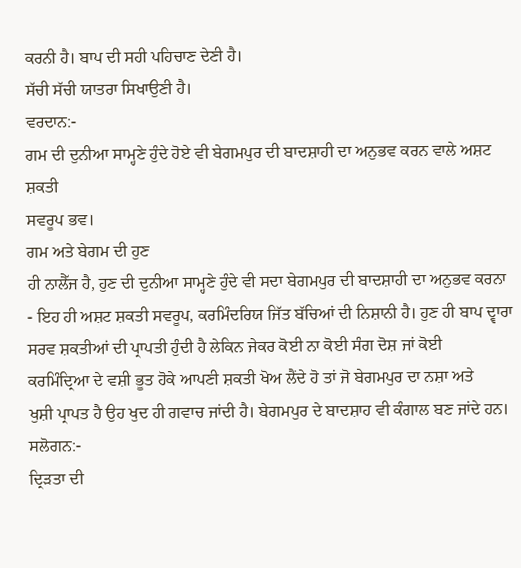ਕਰਨੀ ਹੈ। ਬਾਪ ਦੀ ਸਹੀ ਪਹਿਚਾਣ ਦੇਣੀ ਹੈ।
ਸੱਚੀ ਸੱਚੀ ਯਾਤਰਾ ਸਿਖਾਉਣੀ ਹੈ।
ਵਰਦਾਨ:-
ਗਮ ਦੀ ਦੁਨੀਆ ਸਾਮ੍ਹਣੇ ਹੁੰਦੇ ਹੋਏ ਵੀ ਬੇਗਮਪੁਰ ਦੀ ਬਾਦਸ਼ਾਹੀ ਦਾ ਅਨੁਭਵ ਕਰਨ ਵਾਲੇ ਅਸ਼ਟ ਸ਼ਕਤੀ
ਸਵਰੂਪ ਭਵ।
ਗਮ ਅਤੇ ਬੇਗਮ ਦੀ ਹੁਣ
ਹੀ ਨਾਲੈੱਜ ਹੈ, ਹੁਣ ਦੀ ਦੁਨੀਆ ਸਾਮ੍ਹਣੇ ਹੁੰਦੇ ਵੀ ਸਦਾ ਬੇਗਮਪੁਰ ਦੀ ਬਾਦਸ਼ਾਹੀ ਦਾ ਅਨੁਭਵ ਕਰਨਾ
- ਇਹ ਹੀ ਅਸ਼ਟ ਸ਼ਕਤੀ ਸਵਰੂਪ, ਕਰਮਿੰਦਰਿਯ ਜਿੱਤ ਬੱਚਿਆਂ ਦੀ ਨਿਸ਼ਾਨੀ ਹੈ। ਹੁਣ ਹੀ ਬਾਪ ਦ੍ਵਾਰਾ
ਸਰਵ ਸ਼ਕਤੀਆਂ ਦੀ ਪ੍ਰਾਪਤੀ ਹੁੰਦੀ ਹੈ ਲੇਕਿਨ ਜੇਕਰ ਕੋਈ ਨਾ ਕੋਈ ਸੰਗ ਦੋਸ਼ ਜਾਂ ਕੋਈ
ਕਰਮਿੰਦ੍ਰਿਆ ਦੇ ਵਸ਼ੀ ਭੂਤ ਹੋਕੇ ਆਪਣੀ ਸ਼ਕਤੀ ਖੋਅ ਲੈਂਦੇ ਹੋ ਤਾਂ ਜੋ ਬੇਗਮਪੁਰ ਦਾ ਨਸ਼ਾ ਅਤੇ
ਖੁਸ਼ੀ ਪ੍ਰਾਪਤ ਹੈ ਉਹ ਖੁਦ ਹੀ ਗਵਾਚ ਜਾਂਦੀ ਹੈ। ਬੇਗਮਪੁਰ ਦੇ ਬਾਦਸ਼ਾਹ ਵੀ ਕੰਗਾਲ ਬਣ ਜਾਂਦੇ ਹਨ।
ਸਲੋਗਨ:-
ਦ੍ਰਿੜਤਾ ਦੀ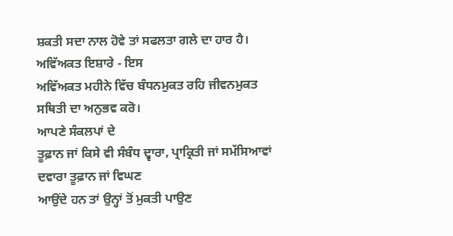ਸ਼ਕਤੀ ਸਦਾ ਨਾਲ ਹੋਵੇ ਤਾਂ ਸਫਲਤਾ ਗਲੇ ਦਾ ਹਾਰ ਹੈ।
ਅਵਿੱਅਕਤ ਇਸ਼ਾਰੇ - ਇਸ
ਅਵਿੱਅਕਤ ਮਹੀਨੇ ਵਿੱਚ ਬੰਧਨਮੁਕਤ ਰਹਿ ਜੀਵਨਮੁਕਤ ਸਥਿਤੀ ਦਾ ਅਨੁਭਵ ਕਰੋ।
ਆਪਣੇ ਸੰਕਲਪਾਂ ਦੇ
ਤੂਫ਼ਾਨ ਜਾਂ ਕਿਸੇ ਵੀ ਸੰਬੰਧ ਦ੍ਵਾਰਾ, ਪ੍ਰਾਕ੍ਰਿਤੀ ਜਾਂ ਸਮੱਸਿਆਵਾਂ ਦਵਾਰਾ ਤੂਫ਼ਾਨ ਜਾਂ ਵਿਘਣ
ਆਉਂਦੇ ਹਨ ਤਾਂ ਉਨ੍ਹਾਂ ਤੋਂ ਮੁਕਤੀ ਪਾਉਣ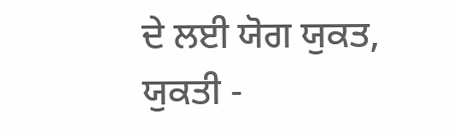ਦੇ ਲਈ ਯੋਗ ਯੁਕਤ, ਯੁਕਤੀ -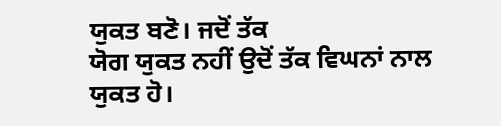ਯੁਕਤ ਬਣੋ। ਜਦੋਂ ਤੱਕ
ਯੋਗ ਯੁਕਤ ਨਹੀਂ ਉਦੋਂ ਤੱਕ ਵਿਘਨਾਂ ਨਾਲ ਯੁਕਤ ਹੋ।